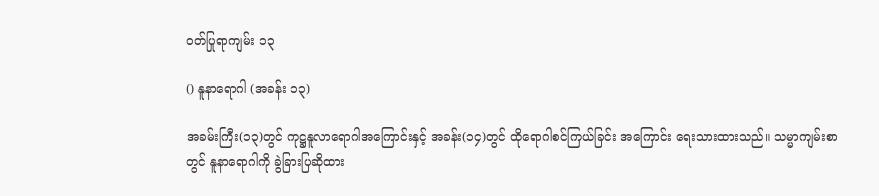ဝတ်ပြုရာကျမ်း ၁၃

() နူနာရောဂါ (အခန်း ၁၃)

အခမ်းကြီး(၁၃)တွင် ကုဋ္ဌနူလာရောဂါအကြောင်းနှင့် အခန်း(၁၄)တွင် ထိုရောဂါစင်ကြယ်ခြင်း အကြောင်း ရေးသားထားသည်။ သမ္မာကျမ်းစာတွင် နူနာရောဂါကို ခွဲခြားပြဆိုထား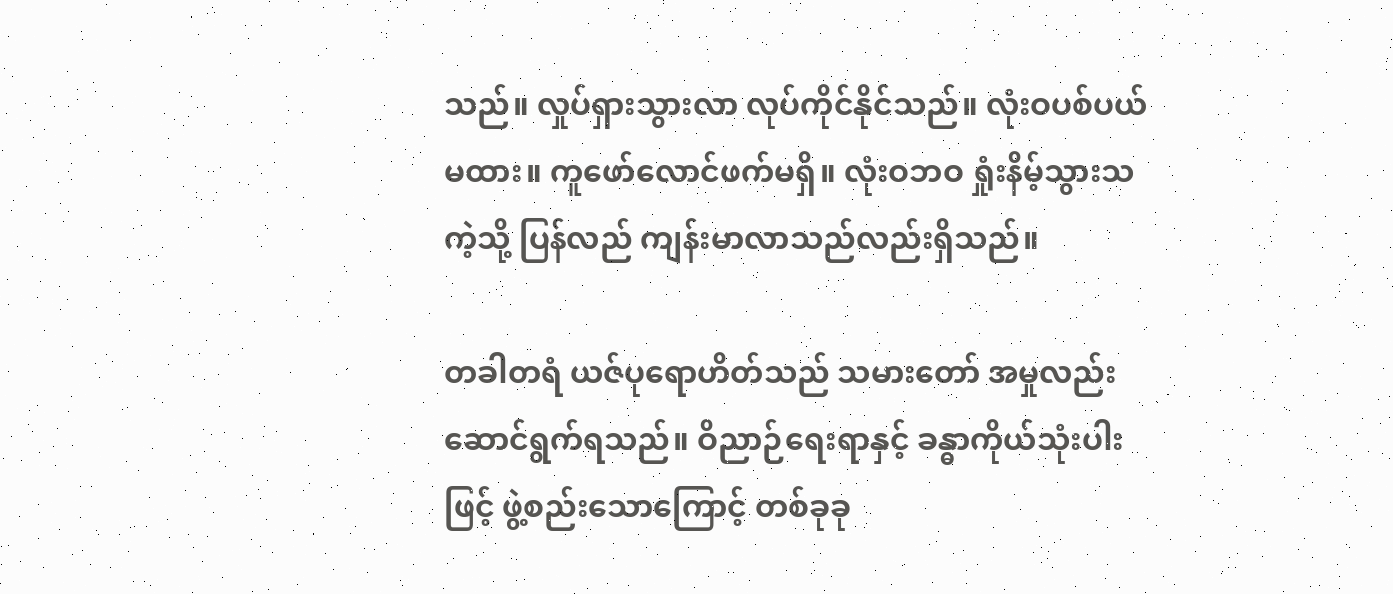သည်။ လှုပ်ရှားသွားလာ လုပ်ကိုင်နိုင်သည်။ လုံးဝပစ်ပယ်မထား။ ကူဖော်လောင်ဖက်မရှိ။ လုံးဝဘဝ ရှုံးနိမ့်သွားသကဲ့သို့ ပြန်လည် ကျန်းမာလာသည်လည်းရှိသည်။

တခါတရံ ယဇ်ပုရောဟိတ်သည် သမားတော် အမှုလည်းဆောင်ရွက်ရသည်။ ဝိညာဉ်ရေးရာနှင့် ခန္ဓာကိုယ်သုံးပါးဖြင့် ဖွဲ့စည်းသောကြောင့် တစ်ခုခု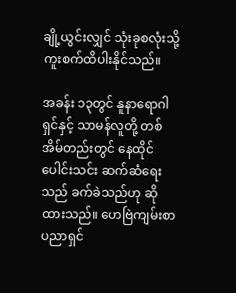ချို့ယွင်းလျှင် သုံးခုစလုံးသို့ ကူးစက်ထိပါးနိုင်သည်။

အခန်း ၁၃တွင် နူနာရောဂါရှင်နှင့် သာမန်လူတို့ တစ်အိမ်တည်းတွင် နေထိုင်ပေါင်းသင်း ဆက်ဆံရေးသည် ခက်ခဲသည်ဟု ဆိုထားသည်။ ဟေဗြဲကျမ်းစာ ပညာရှင်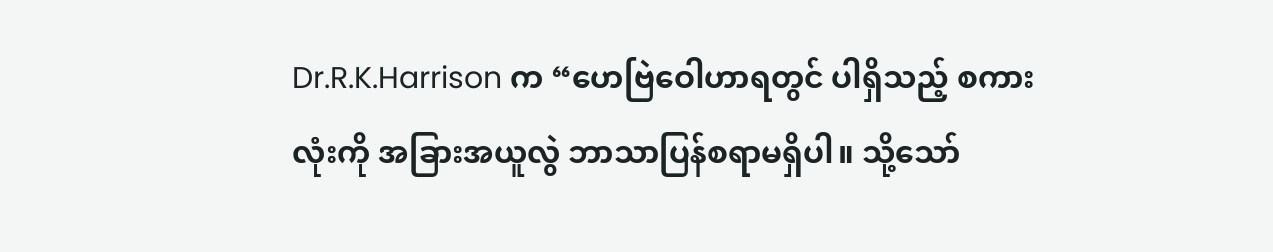Dr.R.K.Harrison က “ဟေဗြဲဝေါဟာရတွင် ပါရှိသည့် စကားလုံးကို အခြားအယူလွဲ ဘာသာပြန်စရာမရှိပါ။ သို့သော်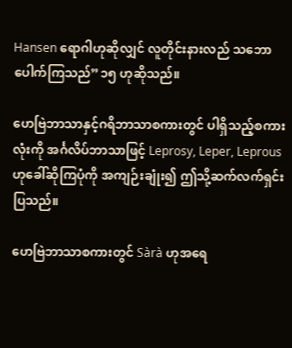Hansen ရောဂါဟုဆိုလျှင် လူတိုင်းနားလည် သဘောပေါက်ကြသည်”၁၅ ဟုဆိုသည်။

ဟေဗြဲဘာသာနှင့်ဂရိဘာသာစကားတွင် ပါရှိသည့်စကားလုံးကို အင်္ဂလိပ်ဘာသာဖြင့် Leprosy, Leper, Leprous ဟုခေါ်ဆိုကြပုံကို အကျဉ်းချုံး၍ ဤသို့ဆက်လက်ရှင်းပြသည်။

ဟေဗြဲဘာသာစကားတွင် Sàrà ဟုအရေ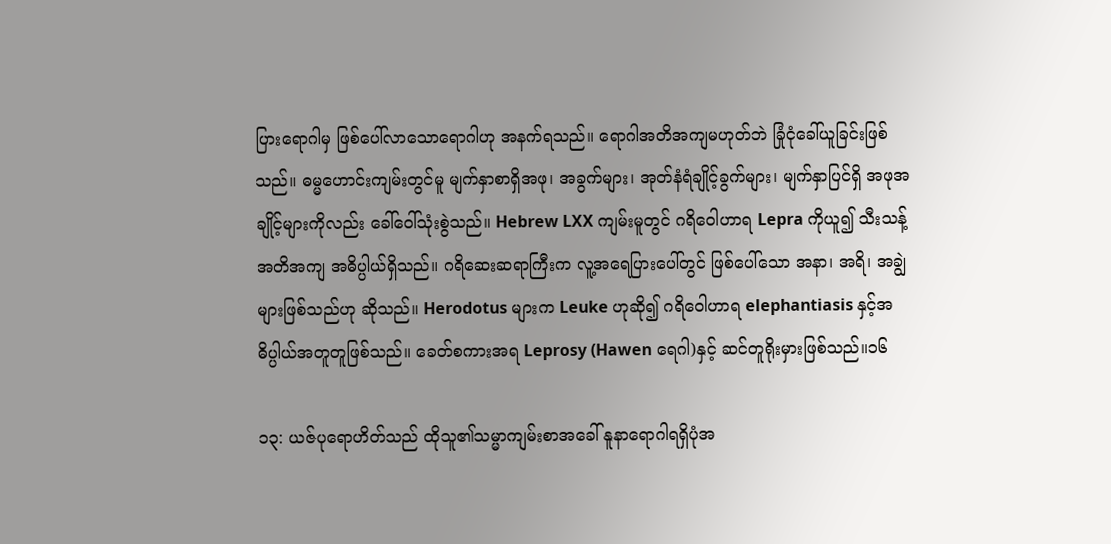ပြားရောဂါမှ ဖြစ်ပေါ်လာသောရောဂါဟု အနက်ရသည်။ ရောဂါအတိအကျမဟုတ်ဘဲ ခြုံငုံခေါ်ယူခြင်းဖြစ်သည်။ ဓမ္မဟောင်းကျမ်းတွင်မူ မျက်နှာစာရှိအဖု၊ အခွက်များ၊ အုတ်နံရံချိုင့်ခွက်များ၊ မျက်နှာပြင်ရှိ အဖုအချိုင့်များကိုလည်း ခေါ်ဝေါ်သုံးစွဲသည်။ Hebrew LXX ကျမ်းမူတွင် ဂရိဝေါဟာရ Lepra ကိုယူ၍ သီးသန့်အတိအကျ အဓိပ္ပါယ်ရှိသည်။ ဂရိဆေးဆရာကြီးက လူ့အရေပြားပေါ်တွင် ဖြစ်ပေါ်သော အနာ၊ အရိ၊ အချွဲများဖြစ်သည်ဟု ဆိုသည်။ Herodotus များက Leuke ဟုဆို၍ ဂရိဝေါဟာရ elephantiasis နှင့်အဓိပ္ပါယ်အတူတူဖြစ်သည်။ ခေတ်စကားအရ Leprosy (Hawen ရေဂါ)နှင့် ဆင်တူရိုးမှားဖြစ်သည်။၁၆

၁၃: ယဇ်ပုရောဟိတ်သည် ထိုသူ၏သမ္မာကျမ်းစာအခေါ် နူနာရောဂါရရှိပုံအ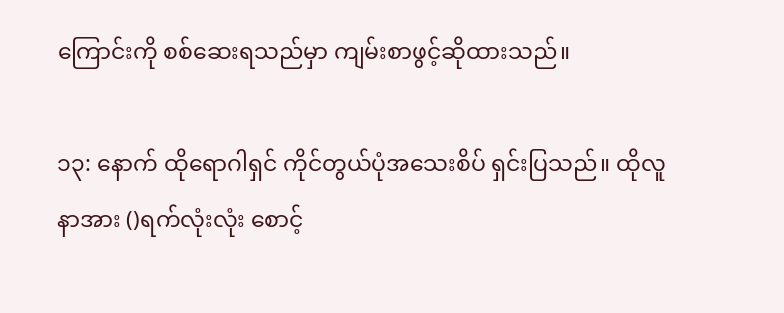ကြောင်းကို စစ်ဆေးရသည်မှာ ကျမ်းစာဖွင့်ဆိုထားသည်။

၁၃: နောက် ထိုရောဂါရှင် ကိုင်တွယ်ပုံအသေးစိပ် ရှင်းပြသည်။ ထိုလူနာအား ()ရက်လုံးလုံး စောင့်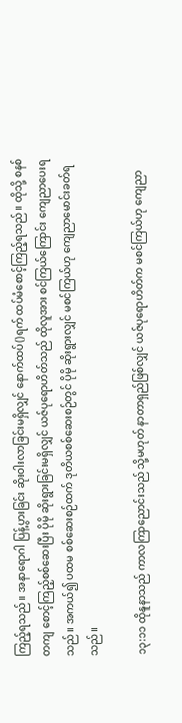ကြည့်ရသည်။ အနာရောဂါ ပြန့်ပွားခြင်း ဆိုးဝါးလာခြင်းမရှိလျှင် နောက်ထပ်()ရက် ထပ်မံစောင့်ကြည့်ရသည်။ ထိုသို့ စနစ်တကျ စောင့်ကြည့်စစ်ဆေးပြီး ပိုမို ဆိုးရွားခြင်းမရှိလျှင် ယဇ်ပုရောဟိတ်သည် ထိုလူအား စင်ကြယ်ကြောင်း ကျေညာပေးရသည်။ အကယ်၍ ပထမ စစ်ဆေးစဉ်ထက် ဒုတိယစစ်ဆေးစဉ်တွင် ပိုမို ဆိုးရွားလျှင် မစင်ကြယ်ဟု ကျေညာမောင်းခတ်ရသည်။

၁၃:၁၁ ထိုနူနာသည် ကာလကြာညောင်းသည် သို့မဟုတ် နာတာရှည်ဖြစ်လျှင် ယဇ်ပုရောဟိတ်က မစင်ကြယ်ဟု ကျေညာ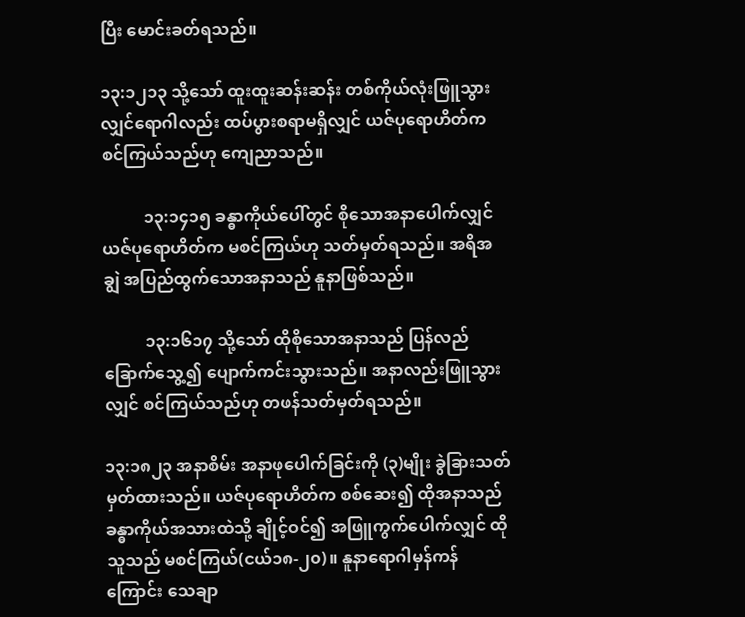ပြီး မောင်းခတ်ရသည်။

၁၃:၁၂၁၃ သို့သော် ထူးထူးဆန်းဆန်း တစ်ကိုယ်လုံးဖြူသွားလျှင်ရောဂါလည်း ထပ်ပွားစရာမရှိလျှင် ယဇ်ပုရောဟိတ်က စင်ကြယ်သည်ဟု ကျေညာသည်။

          ၁၃:၁၄၁၅ ခန္ဓာကိုယ်ပေါ်တွင် စိုသောအနာပေါက်လျှင် ယဇ်ပုရောဟိတ်က မစင်ကြယ်ဟု သတ်မှတ်ရသည်။ အရိအချွဲ အပြည်ထွက်သောအနာသည် နူနာဖြစ်သည်။

          ၁၃:၁၆၁၇ သို့သော် ထိုစိုသောအနာသည် ပြန်လည်ခြောက်သွေ့၍ ပျောက်ကင်းသွားသည်။ အနာလည်းဖြူသွားလျှင် စင်ကြယ်သည်ဟု တဖန်သတ်မှတ်ရသည်။

၁၃:၁၈၂၃ အနာစိမ်း အနာဖုပေါက်ခြင်းကို (၃)မျိုး ခွဲခြားသတ်မှတ်ထားသည်။ ယဇ်ပုရောဟိတ်က စစ်ဆေး၍ ထိုအနာသည် ခန္ဓာကိုယ်အသားထဲသို့ ချိုင့်ဝင်၍ အဖြူကွက်ပေါက်လျှင် ထိုသူသည် မစင်ကြယ်(ငယ်၁၈-၂၀)။ နူနာရောဂါမှန်ကန်ကြောင်း သေချာ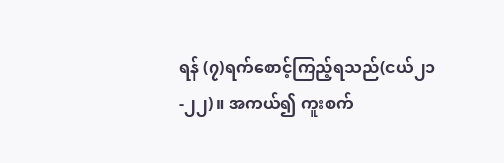ရန် (၇)ရက်စောင့်ကြည့်ရသည်(ငယ်၂၁-၂၂)။ အကယ်၍ ကူးစက်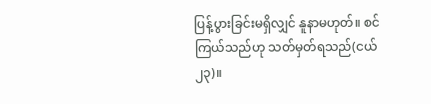ပြန့်ပွားခြင်းမရှိလျှင် နူနာမဟုတ်။ စင်ကြယ်သည်ဟု သတ်မှတ်ရသည်(ငယ် ၂၃)။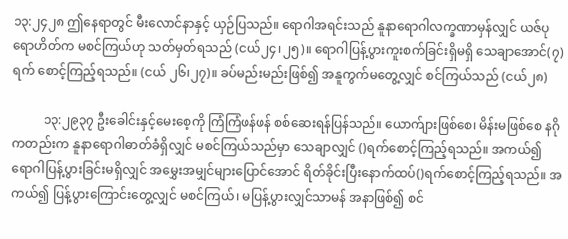၁၃:၂၄၂၈ ဤနေရာတွင် မီးလောင်နာနှင့် ယှဉ်ပြသည်။ ရောဂါအရင်းသည် နူနာရောဂါလက္ခဏာမှန်လျှင် ယဇ်ပုရောဟိတ်က မစင်ကြယ်ဟု သတ်မှတ်ရသည် (ငယ်၂၄၊၂၅)။ ရောဂါပြန့်ပွားကူးစက်ခြင်းရှိမရှိ သေချာအောင်(၇)ရက် စောင့်ကြည့်ရသည်။ (ငယ် ၂၆၊၂၇)။ ခပ်မည်းမည်းဖြစ်၍ အနူကွက်မတွေ့လျှင် စင်ကြယ်သည် (ငယ်၂၈)

          ၁၃:၂၉၃၇ ဦးခေါင်းနှင့်မေးစေ့ကို ကြံကြံဖန်ဖန် စစ်ဆေးရန်ပြန်သည်။ ယောက်ျားဖြစ်စေ၊ မိန်းမဖြစ်စေ နဂိုကတည်းက နူနာရောဂါဓာတ်ခံရှိလျှင် မစင်ကြယ်သည်မှာ သေချာလျှင် ()ရက်စောင့်ကြည့်ရသည်။ အကယ်၍ ရောဂါပြန့်ပွားခြင်းမရှိလျှင် အမွှေးအမျှင်များပြောင်အောင် ရိတ်ခိုင်းပြီးနောက်ထပ်()ရက်စောင့်ကြည့်ရသည်။ အကယ်၍ ပြန့်ပွားကြောင်းတွေ့လျှင် မစင်ကြယ်၊ မပြန့်ပွားလျှင်သာမန် အနာဖြစ်၍ စင်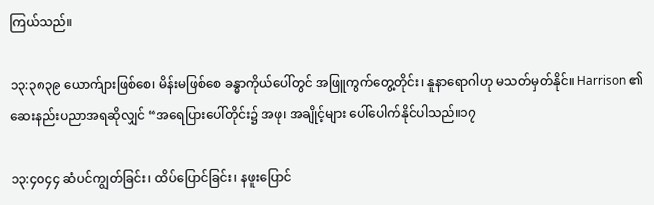ကြယ်သည်။

၁၃:၃၈၃၉ ယောက်ျားဖြစ်စေ၊ မိန်းမဖြစ်စေ ခန္ဓာကိုယ်ပေါ်တွင် အဖြူကွက်တွေ့တိုင်း၊ နူနာရောဂါဟု မသတ်မှတ်နိုင်။ Harrison ၏ ဆေးနည်းပညာအရဆိုလျှင် “အရေပြားပေါ်တိုင်း၌ အဖု၊ အချိုင့်များ ပေါ်ပေါက်နိုင်ပါသည်။၁၇

၁၃:၄၀၄၄ ဆံပင်ကျွတ်ခြင်း၊ ထိပ်ပြောင်ခြင်း၊ နဖူးပြောင်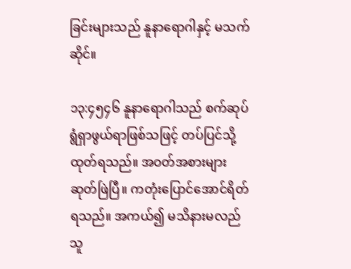ခြင်းများသည် နူနာရောဂါနှင့် မသက်ဆိုင်။

၁၃:၄၅၄၆ နူနာရောဂါသည် စက်ဆုပ်ရွံရှာဖွယ်ရာဖြစ်သဖြင့် တပ်ပြင်သို့ထုတ်ရသည်။ အဝတ်အစားများ ဆုတ်ဖြဲပြီ။ ကတုံးပြောင်အောင်ရိတ်ရသည်။ အကယ်၍ မသိနားမလည်သူ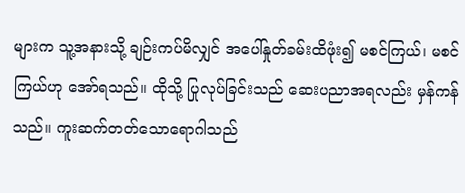များက သူ့အနားသို့ ချဉ်းကပ်မိလျှင် အပေါ်နှုတ်ခမ်းထိဖုံး၍ မစင်ကြယ်၊ မစင်ကြယ်ဟု အော်ရသည်။ ထိုသို့ ပြုလုပ်ခြင်းသည် ဆေးပညာအရလည်း မှန်ကန်သည်။ ကူးဆက်တတ်သောရောဂါသည်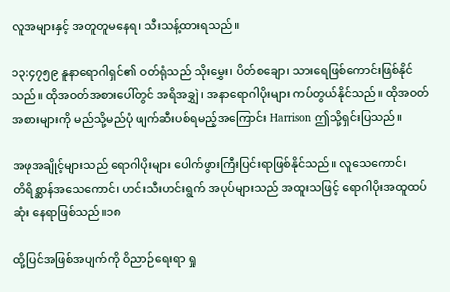လူအများနှင့် အတူတူမနေရ၊ သီးသန့်ထားရသည်။

၁၃:၄၇၅၉ နူနာရောဂါရှင်၏ ဝတ်ရုံသည် သိုးမွှေး၊ ပိတ်စချော၊ သားရေဖြစ်ကောင်းဖြစ်နိုင်သည်။ ထိုအဝတ်အစားပေါ်တွင် အရိအချွှဲ၊ အနာရောဂါပိုးများ ကပ်တွယ်နိုင်သည်။ ထိုအဝတ်အစားများကို မည်သို့မည်ပုံ ဖျက်ဆီးပစ်ရမည့်အကြောင်း Harrison ဤသို့ရှင်းပြသည်။

အဖုအချိုင့်များသည် ရောဂါပိုးများ ပေါက်ဖွားကြီးပြင်းရာဖြစ်နိုင်သည်။ လူသေကောင်၊           တိရိစ္ဆာန်အသေကောင်၊ ဟင်းသီးဟင်းရွက် အပုပ်များသည် အထူးသဖြင့် ရောဂါပိုးအထူထပ်ဆုံး နေရာဖြစ်သည်။၁၈

ထို့ပြင်အဖြစ်အပျက်ကို ဝိညာဉ်ရေးရာ ရှု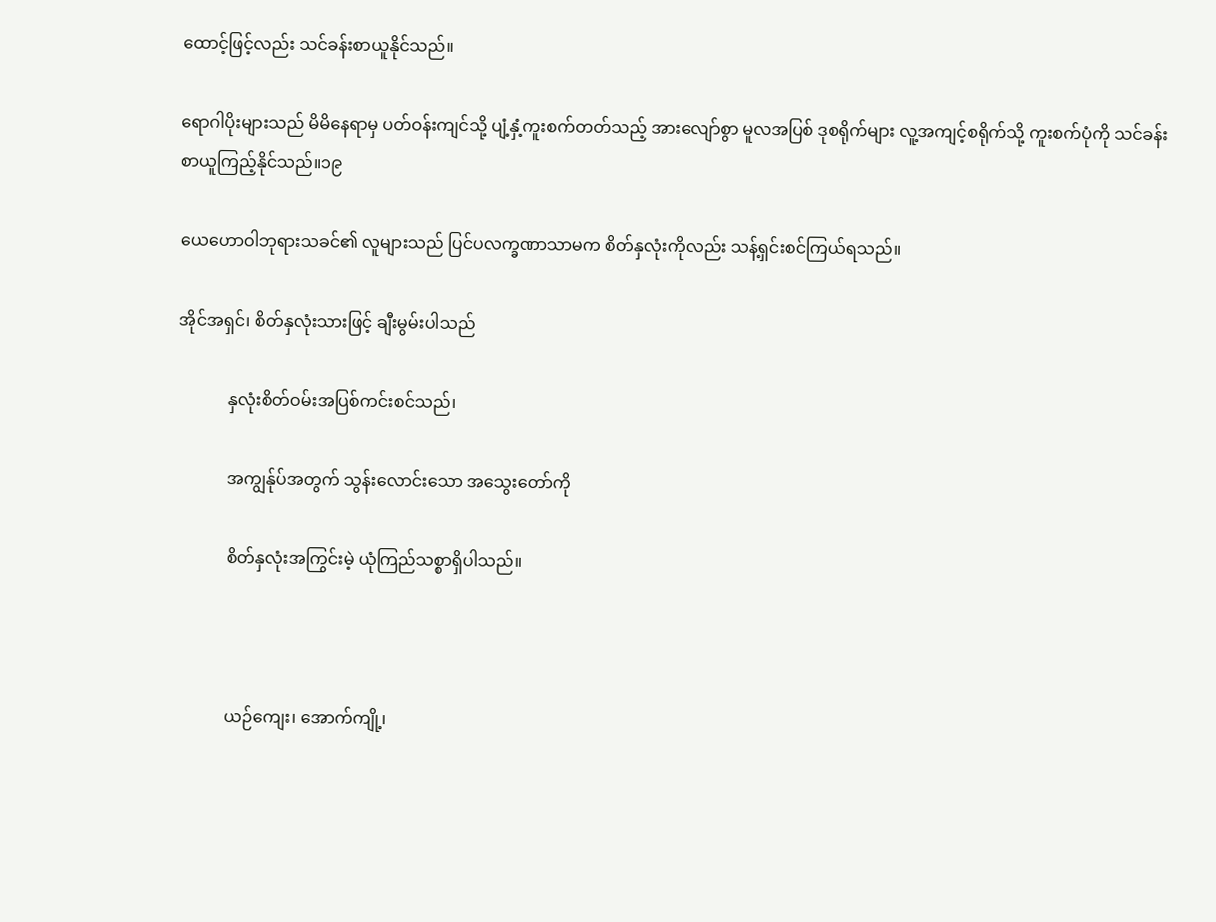ထောင့်ဖြင့်လည်း သင်ခန်းစာယူနိုင်သည်။

ရောဂါပိုးများသည် မိမိနေရာမှ ပတ်ဝန်းကျင်သို့ ပျံ့နှံ့ကူးစက်တတ်သည့် အားလျော်စွာ မူလအပြစ် ဒုစရိုက်များ လူ့အကျင့်စရိုက်သို့ ကူးစက်ပုံကို သင်ခန်းစာယူကြည့်နိုင်သည်။၁၉

ယေဟောဝါဘုရားသခင်၏ လူများသည် ပြင်ပလက္ခဏာသာမက စိတ်နှလုံးကိုလည်း သန့်ရှင်းစင်ကြယ်ရသည်။

အိုင်အရှင်၊ စိတ်နှလုံးသားဖြင့် ချီးမွမ်းပါသည်

            နှလုံးစိတ်ဝမ်းအပြစ်ကင်းစင်သည်၊

            အကျွန်ုပ်အတွက် သွန်းလောင်းသော အသွေးတော်ကို

            စိတ်နှလုံးအကြွင်းမဲ့ ယုံကြည်သစ္စာရှိပါသည်။



            ယဉ်ကျေး၊ အောက်ကျို့၊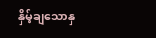နှိမ့်ချသောနှ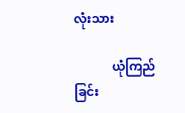လုံးသား

            ယုံကြည်ခြင်း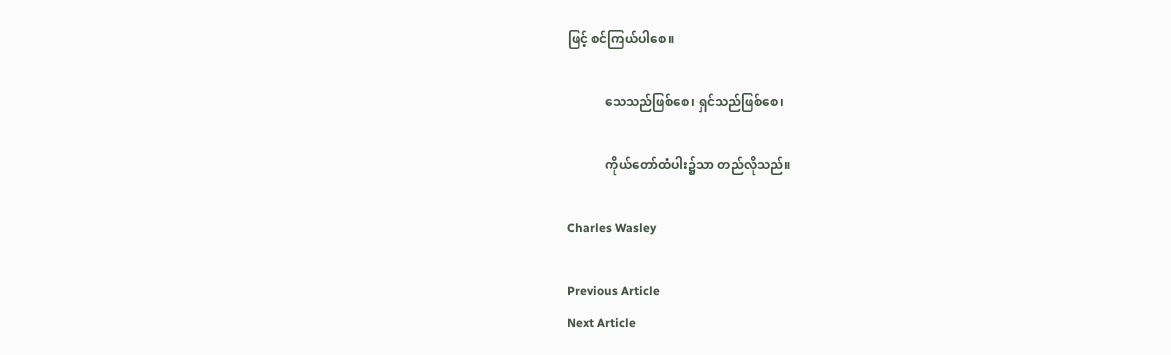ဖြင့် စင်ကြယ်ပါစေ။

            သေသည်ဖြစ်စေ၊ ရှင်သည်ဖြစ်စေ၊

            ကိုယ်တော်ထံပါး၌သာ တည်လိုသည်။

Charles Wasley

Previous Article
Next Article